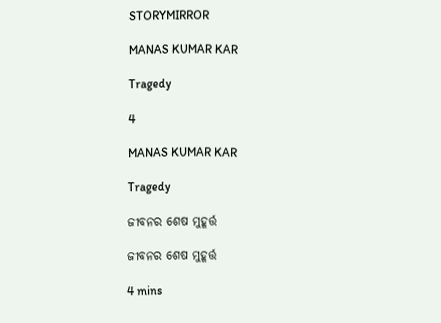STORYMIRROR

MANAS KUMAR KAR

Tragedy

4

MANAS KUMAR KAR

Tragedy

ଜୀବନର ଶେଷ ମୁହୂର୍ତ୍ତ

ଜୀବନର ଶେଷ ମୁହୂର୍ତ୍ତ

4 mins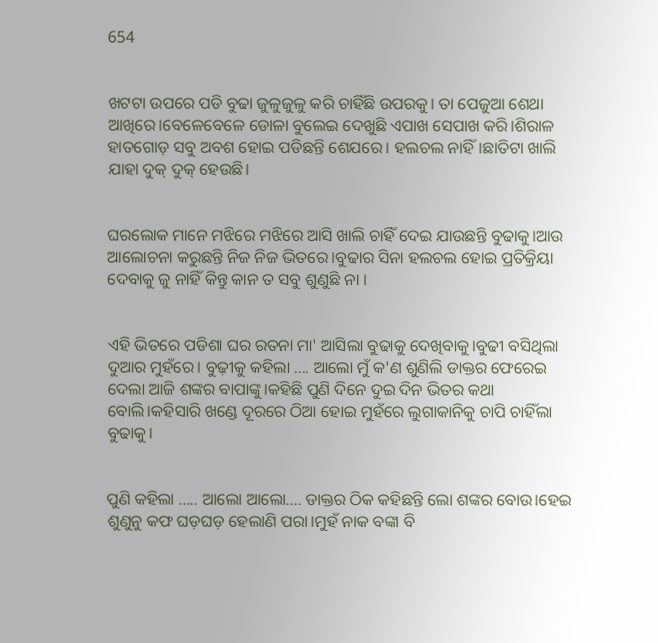654


ଖଟଟା ଉପରେ ପଡି ବୁଢା ଜୁଳୁଜୁଳୁ କରି ଚାହିଁଛି ଉପରକୁ। ତା ପେଜୁଆ ଶେଥା ଆଖିରେ।ବେଳେବେଳେ ଡୋଳା ବୁଲେଇ ଦେଖୁଛି ଏପାଖ ସେପାଖ କରି।ଶିରାଳ ହାତଗୋଡ଼ ସବୁ ଅବଶ ହୋଇ ପଡିଛନ୍ତି ଶେଯରେ। ହଲଚଲ ନାହିଁ।ଛାତିଟା ଖାଲି ଯାହା ଦୁକ୍ ଦୁକ୍ ହେଉଛି।


ଘରଲୋକ ମାନେ ମଝିରେ ମଝିରେ ଆସି ଖାଲି ଚାହିଁ ଦେଇ ଯାଉଛନ୍ତି ବୁଢାକୁ।ଆଉ ଆଲୋଚନା କରୁଛନ୍ତି ନିଜ ନିଜ ଭିତରେ।ବୁଢାର ସିନା ହଲଚଲ ହୋଇ ପ୍ରତିକ୍ରିୟା ଦେବାକୁ ଜୁ ନାହିଁ କିନ୍ତୁ କାନ ତ ସବୁ ଶୁଣୁଛି ନା ।


ଏହି ଭିତରେ ପଡିଶା ଘର ରତନା ମା' ଆସିଲା ବୁଢାକୁ ଦେଖିବାକୁ।ବୁଢୀ ବସିଥିଲା ଦୁଆର ମୁହଁରେ। ବୁଢ଼ୀକୁ କହିଲା .... ଆଲୋ ମୁଁ କ'ଣ ଶୁଣିଲି ଡାକ୍ତର ଫେରେଇ ଦେଲା ଆଜି ଶଙ୍କର ବାପାଙ୍କୁ।କହିଛି ପୁଣି ଦିନେ ଦୁଇ ଦିନ ଭିତର କଥା ବୋଲି।କହିସାରି ଖଣ୍ଡେ ଦୂରରେ ଠିଆ ହୋଇ ମୁହଁରେ ଲୁଗାକାନିକୁ ଚାପି ଚାହିଁଲା ବୁଢାକୁ।


ପୁଣି କହିଲା ..... ଆଲୋ ଆଲୋ.... ଡାକ୍ତର ଠିକ କହିଛନ୍ତି ଲୋ ଶଙ୍କର ବୋଉ।ହେଇ ଶୁଣୁନୁ କଫ ଘଡ଼ଘଡ଼ ହେଲାଣି ପରା।ମୁହଁ ନାକ ବଙ୍କା ବି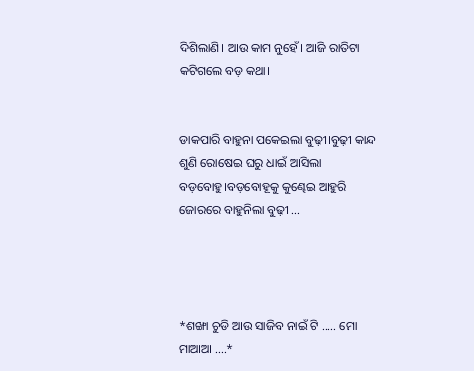ଦିଶିଲାଣି। ଆଉ କାମ ନୁହେଁ। ଆଜି ରାତିଟା କଟିଗଲେ ବଡ଼ କଥା।


ଡାକପାରି ବାହୁନା ପକେଇଲା ବୁଢ଼ୀ।ବୁଢ଼ୀ କାନ୍ଦ ଶୁଣି ରୋଷେଇ ଘରୁ ଧାଇଁ ଆସିଲା ବଡ଼ବୋହୁ।ବଡ଼ବୋହୂକୁ କୁଣ୍ଢେଇ ଆହୁରି ଜୋରରେ ବାହୁନିଲା ବୁଢ଼ୀ ...




*ଶଙ୍ଖା ଚୁଡି ଆଉ ସାଜିବ ନାଇଁ ଟି ..... ମୋ ମାଆଆ ....*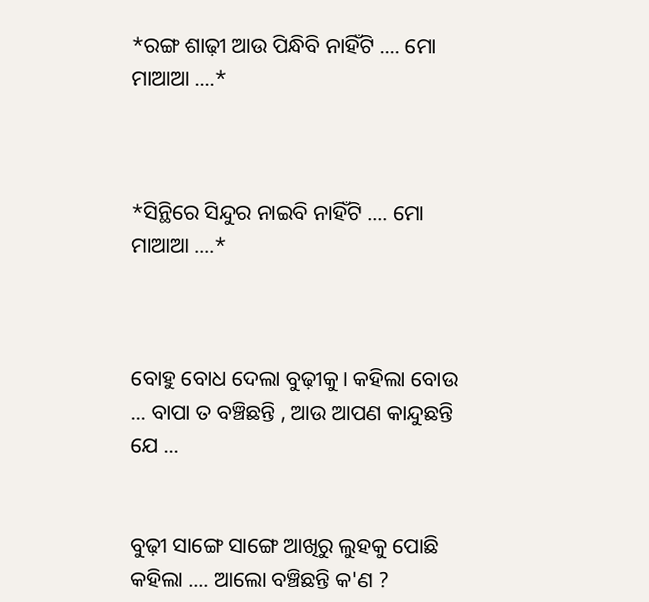*ରଙ୍ଗ ଶାଢ଼ୀ ଆଉ ପିନ୍ଧିବି ନାହିଁଟି .... ମୋ ମାଆଆ ....*



*ସିନ୍ଥିରେ ସିନ୍ଦୁର ନାଇବି ନାହିଁଟି .... ମୋ ମାଆଆ ....*



ବୋହୁ ବୋଧ ଦେଲା ବୁଢ଼ୀକୁ। କହିଲା ବୋଉ ... ବାପା ତ ବଞ୍ଚିଛନ୍ତି , ଆଉ ଆପଣ କାନ୍ଦୁଛନ୍ତି ଯେ ...


ବୁଢ଼ୀ ସାଙ୍ଗେ ସାଙ୍ଗେ ଆଖିରୁ ଲୁହକୁ ପୋଛି କହିଲା .... ଆଲୋ ବଞ୍ଚିଛନ୍ତି କ'ଣ ?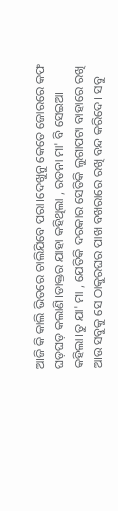ଆଜି କି କାଲି ଭିତରେ ଚାଲିଯିବେ ପରା।ଦେଖୁନୁ କେତେ ଜୋରରେ କଫ ଘଡ଼ଘଡ଼ କଲାଣି।ଡାକ୍ତର ଯାହା କହିଥିଲା , ରତନା ମା' ବି ସେଇଆ କହିଲା।ତୁ ଯା' ମା , ଯେତିକି ଦରକାର ସେତିକି ଲୁଗାପଟା ବାହାରେ ରଖି ଆଉ ସବୁକୁ ସେ ଠାକୁରଘର ପାଖ ବଖରାରେ ରଖି ବନ୍ଦ କରିଦେ। ସବୁ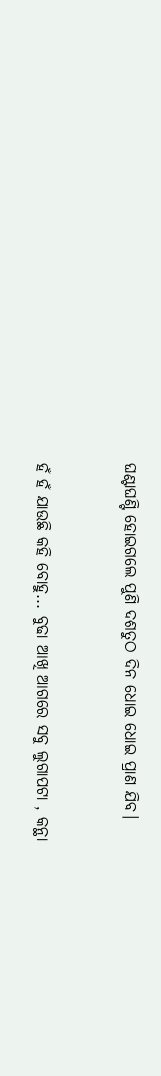ଘଣ୍ଟାଘଣ୍ଟି ହୋଇଗଲେ ପୁଣି ଦଶତୁଠ ଦିନ ଧୋଇ ଧୋଇ ପ୍ରାଣ ଯିବ।


ହଁ ହଁ ଯାଉଛି କହି ବୋହୁ... ବୁଢା ଆଖି ଆଗରେ ସବୁ ଲୁଗାପଟା , କନ୍ଥା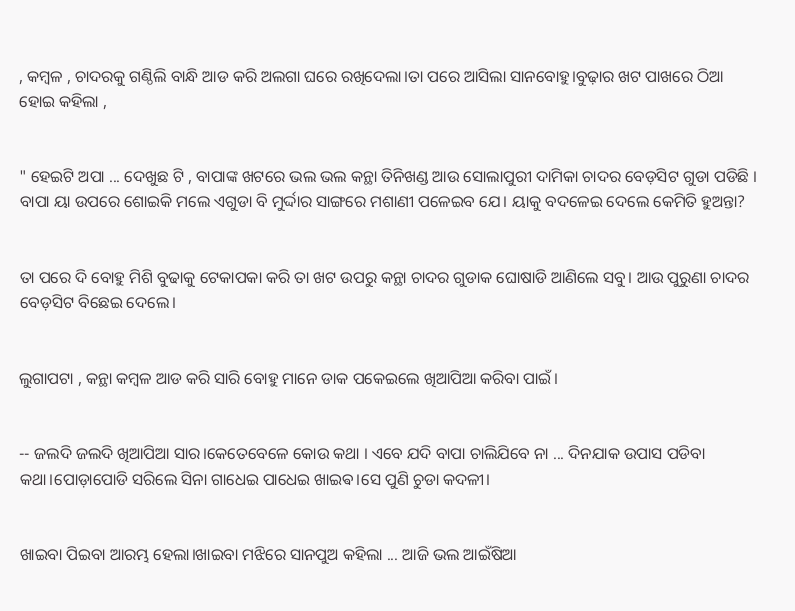, କମ୍ବଳ , ଚାଦରକୁ ଗଣ୍ଠିଲି ବାନ୍ଧି ଆଡ କରି ଅଲଗା ଘରେ ରଖିଦେଲା।ତା ପରେ ଆସିଲା ସାନବୋହୁ।ବୁଢ଼ାର ଖଟ ପାଖରେ ଠିଆ ହୋଇ କହିଲା ,


" ହେଇଟି ଅପା ... ଦେଖୁଛ ଟି , ବାପାଙ୍କ ଖଟରେ ଭଲ ଭଲ କନ୍ଥା ତିନିଖଣ୍ଡ ଆଉ ସୋଲାପୁରୀ ଦାମିକା ଚାଦର ବେଡ଼ସିଟ ଗୁଡା ପଡିଛି । ବାପା ୟା ଉପରେ ଶୋଇକି ମଲେ ଏଗୁଡା ବି ମୁର୍ଦ୍ଦାର ସାଙ୍ଗରେ ମଶାଣୀ ପଳେଇବ ଯେ। ୟାକୁ ବଦଳେଇ ଦେଲେ କେମିତି ହୁଅନ୍ତା?


ତା ପରେ ଦି ବୋହୁ ମିଶି ବୁଢାକୁ ଟେକାପକା କରି ତା ଖଟ ଉପରୁ କନ୍ଥା ଚାଦର ଗୁଡାକ ଘୋଷାଡି ଆଣିଲେ ସବୁ। ଆଉ ପୁରୁଣା ଚାଦର ବେଡ଼ସିଟ ବିଛେଇ ଦେଲେ।


ଲୁଗାପଟା , କନ୍ଥା କମ୍ବଳ ଆଡ କରି ସାରି ବୋହୁ ମାନେ ଡାକ ପକେଇଲେ ଖିଆପିଆ କରିବା ପାଇଁ।


-- ଜଲଦି ଜଲଦି ଖିଆପିଆ ସାର।କେତେବେଳେ କୋଉ କଥା । ଏବେ ଯଦି ବାପା ଚାଲିଯିବେ ନା ... ଦିନଯାକ ଉପାସ ପଡିବା କଥା।ପୋଡ଼ାପୋଡି ସରିଲେ ସିନା ଗାଧେଇ ପାଧେଇ ଖାଇଵ।ସେ ପୁଣି ଚୁଡା କଦଳୀ।


ଖାଇବା ପିଇବା ଆରମ୍ଭ ହେଲା।ଖାଇବା ମଝିରେ ସାନପୁଅ କହିଲା ... ଆଜି ଭଲ ଆଇଁଷିଆ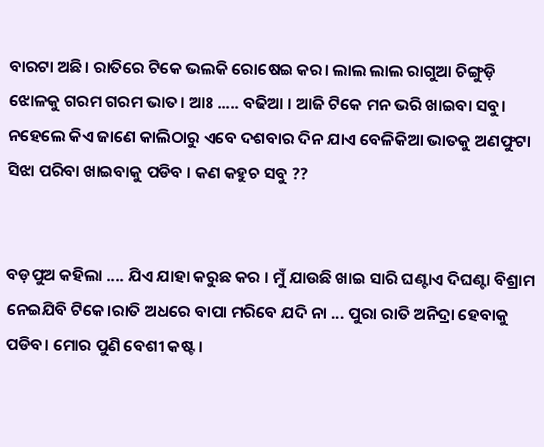ବାରଟା ଅଛି। ରାତିରେ ଟିକେ ଭଲକି ରୋଷେଇ କର। ଲାଲ ଲାଲ ରାଗୁଆ ଚିଙ୍ଗୁଡ଼ି ଝୋଳକୁ ଗରମ ଗରମ ଭାତ। ଆଃ ..... ବଢିଆ । ଆଜି ଟିକେ ମନ ଭରି ଖାଇବା ସବୁ। ନହେଲେ କିଏ ଜାଣେ କାଲିଠାରୁ ଏବେ ଦଶବାର ଦିନ ଯାଏ ବେଳିକିଆ ଭାତକୁ ଅଣଫୁଟା ସିଝା ପରିବା ଖାଇବାକୁ ପଡିବ । କଣ କହୁଚ ସବୁ ??


ବଡ଼ପୁଅ କହିଲା .... ଯିଏ ଯାହା କରୁଛ କର । ମୁଁ ଯାଉଛି ଖାଇ ସାରି ଘଣ୍ଟାଏ ଦିଘଣ୍ଟା ବିଶ୍ରାମ ନେଇଯିବି ଟିକେ।ରାତି ଅଧରେ ବାପା ମରିବେ ଯଦି ନା ... ପୁରା ରାତି ଅନିଦ୍ରା ହେବାକୁ ପଡିବ। ମୋର ପୁଣି ବେଶୀ କଷ୍ଟ ।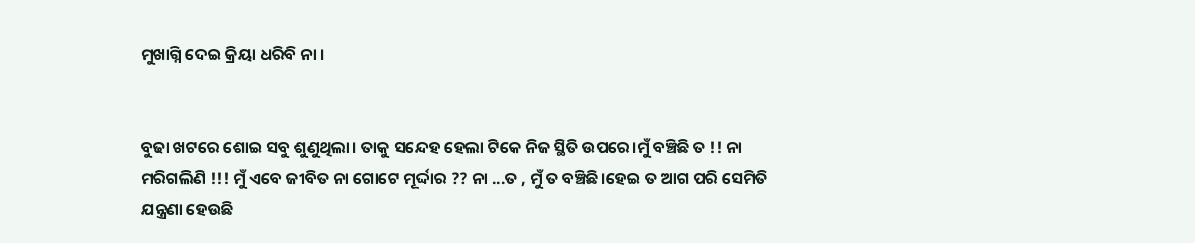ମୁଖାଗ୍ନି ଦେଇ କ୍ରିୟା ଧରିବି ନା ।


ବୁଢା ଖଟରେ ଶୋଇ ସବୁ ଶୁଣୁଥିଲା। ତାକୁ ସନ୍ଦେହ ହେଲା ଟିକେ ନିଜ ସ୍ଥିତି ଉପରେ।ମୁଁ ବଞ୍ଚିଛି ତ !! ନା ମରିଗଲିଣି !!! ମୁଁ ଏବେ ଜୀବିତ ନା ଗୋଟେ ମୂର୍ଦ୍ଦାର ?? ନା ...ତ , ମୁଁ ତ ବଞ୍ଚିଛି।ହେଇ ତ ଆଗ ପରି ସେମିତି ଯନ୍ତ୍ରଣା ହେଉଛି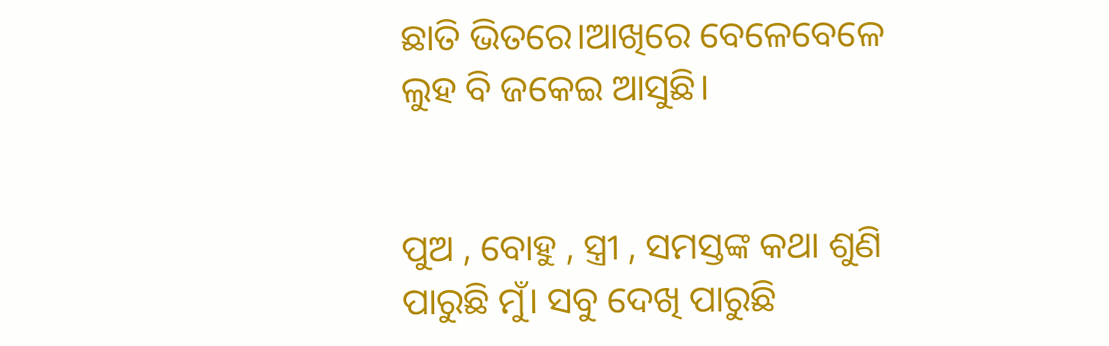ଛାତି ଭିତରେ।ଆଖିରେ ବେଳେବେଳେ ଲୁହ ବି ଜକେଇ ଆସୁଛି।


ପୁଅ , ବୋହୁ , ସ୍ତ୍ରୀ , ସମସ୍ତଙ୍କ କଥା ଶୁଣି ପାରୁଛି ମୁଁ। ସବୁ ଦେଖି ପାରୁଛି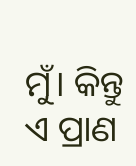ମୁଁ। କିନ୍ତୁ ଏ ପ୍ରାଣ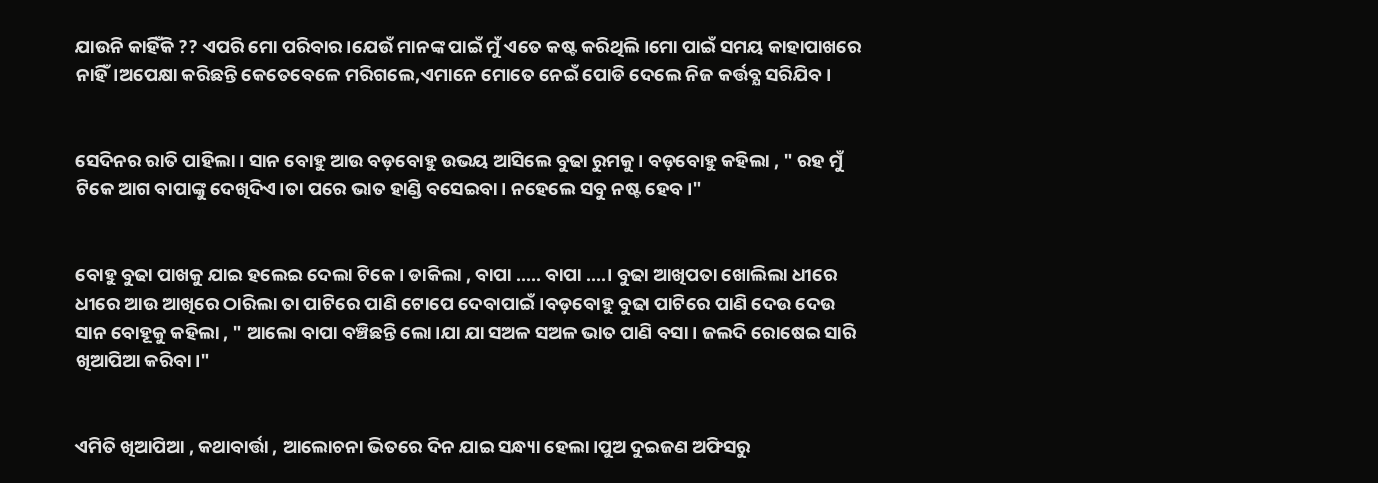ଯାଉନି କାହିଁକି ?? ଏପରି ମୋ ପରିବାର।ଯେଉଁ ମାନଙ୍କ ପାଇଁ ମୁଁ ଏତେ କଷ୍ଟ କରିଥିଲି।ମୋ ପାଇଁ ସମୟ କାହାପାଖରେ ନାହିଁ।ଅପେକ୍ଷା କରିଛନ୍ତି କେତେବେଳେ ମରିଗଲେ,ଏମାନେ ମୋତେ ନେଇଁ ପୋଡି ଦେଲେ ନିଜ କର୍ତ୍ତବ୍ଯ ସରିଯିବ।


ସେଦିନର ରାତି ପାହିଲା। ସାନ ବୋହୁ ଆଉ ବଡ଼ବୋହୁ ଉଭୟ ଆସିଲେ ବୁଢା ରୁମକୁ। ବଡ଼ବୋହୁ କହିଲା , " ରହ ମୁଁ ଟିକେ ଆଗ ବାପାଙ୍କୁ ଦେଖିଦିଏ।ତା ପରେ ଭାତ ହାଣ୍ଡି ବସେଇବା। ନହେଲେ ସବୁ ନଷ୍ଟ ହେବ।"


ବୋହୁ ବୁଢା ପାଖକୁ ଯାଇ ହଲେଇ ଦେଲା ଟିକେ। ଡାକିଲା , ବାପା ..... ବାପା ....। ବୁଢା ଆଖିପତା ଖୋଲିଲା ଧୀରେ ଧୀରେ ଆଉ ଆଖିରେ ଠାରିଲା ତା ପାଟିରେ ପାଣି ଟୋପେ ଦେବାପାଇଁ।ବଡ଼ବୋହୁ ବୁଢା ପାଟିରେ ପାଣି ଦେଉ ଦେଉ ସାନ ବୋହୂକୁ କହିଲା , " ଆଲୋ ବାପା ବଞ୍ଚିଛନ୍ତି ଲୋ।ଯା ଯା ସଅଳ ସଅଳ ଭାତ ପାଣି ବସା । ଜଲଦି ରୋଷେଇ ସାରି ଖିଆପିଆ କରିବା।"


ଏମିତି ଖିଆପିଆ , କଥାବାର୍ତ୍ତା , ଆଲୋଚନା ଭିତରେ ଦିନ ଯାଇ ସନ୍ଧ୍ୟା ହେଲା।ପୁଅ ଦୁଇଜଣ ଅଫିସରୁ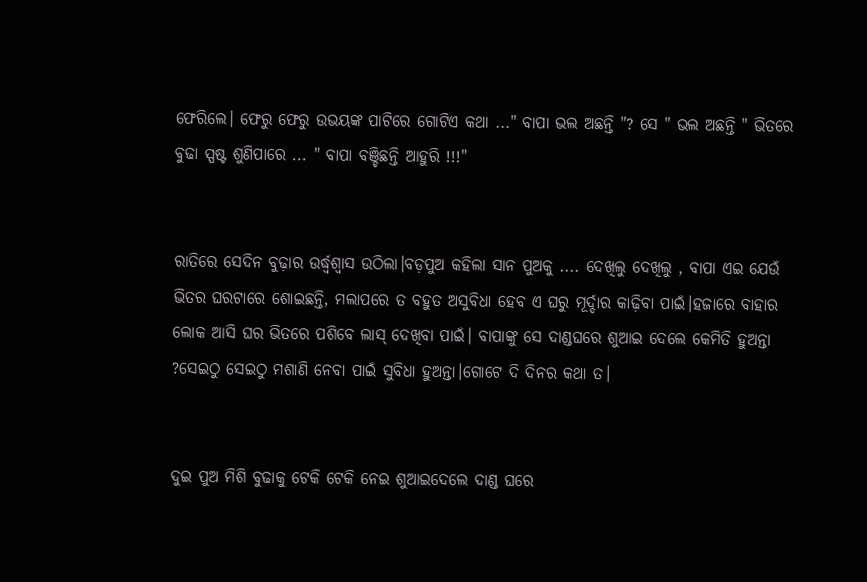ଫେରିଲେ। ଫେରୁ ଫେରୁ ଉଭୟଙ୍କ ପାଟିରେ ଗୋଟିଏ କଥା ..." ବାପା ଭଲ ଅଛନ୍ତି "? ସେ " ଭଲ ଅଛନ୍ତି " ଭିତରେ ବୁଢା ସ୍ପଷ୍ଟ ଶୁଣିପାରେ ... " ବାପା ବଞ୍ଚିଛନ୍ତି ଆହୁରି !!!"


ରାତିରେ ସେଦିନ ବୁଢ଼ାର ଉର୍ଦ୍ଧ୍ବଶ୍ଵାସ ଉଠିଲା।ବଡ଼ପୁଅ କହିଲା ସାନ ପୁଅକୁ .... ଦେଖିଲୁ ଦେଖିଲୁ , ବାପା ଏଇ ଯେଉଁ ଭିତର ଘରଟାରେ ଶୋଇଛନ୍ତି, ମଲାପରେ ତ ବହୁତ ଅସୁବିଧା ହେବ ଏ ଘରୁ ମୂର୍ଦ୍ଦାର କାଢ଼ିବା ପାଇଁ।ହଜାରେ ବାହାର ଲୋକ ଆସି ଘର ଭିତରେ ପଶିବେ ଲାସ୍ ଦେଖିବା ପାଇଁ। ବାପାଙ୍କୁ ସେ ଦାଣ୍ଡଘରେ ଶୁଆଇ ଦେଲେ କେମିତି ହୁଅନ୍ତା ?ସେଇଠୁ ସେଇଠୁ ମଶାଣି ନେବା ପାଇଁ ସୁବିଧା ହୁଅନ୍ତା।ଗୋଟେ ଦି ଦିନର କଥା ତ।


ଦୁଇ ପୁଅ ମିଶି ବୁଢାକୁ ଟେକି ଟେକି ନେଇ ଶୁଆଇଦେଲେ ଦାଣ୍ଡ ଘରେ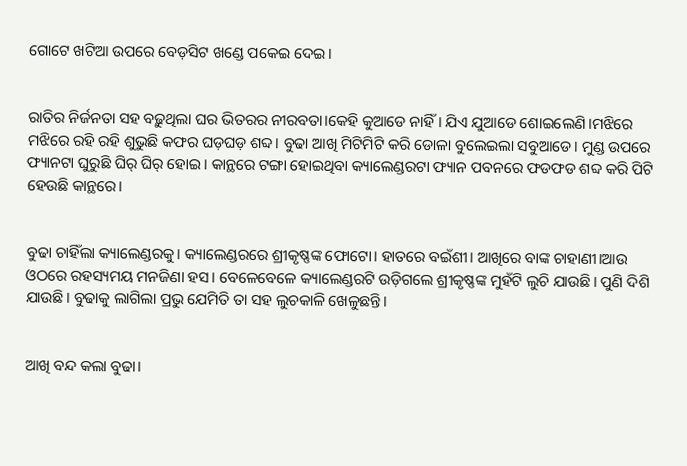ଗୋଟେ ଖଟିଆ ଉପରେ ବେଡ଼ସିଟ ଖଣ୍ଡେ ପକେଇ ଦେଇ।


ରାତିର ନିର୍ଜନତା ସହ ବଢ଼ୁଥିଲା ଘର ଭିତରର ନୀରବତା।କେହି କୁଆଡେ ନାହିଁ। ଯିଏ ଯୁଆଡେ ଶୋଇଲେଣି।ମଝିରେ ମଝିରେ ରହି ରହି ଶୁଭୁଛି କଫର ଘଡ଼ଘଡ଼ ଶବ୍ଦ। ବୁଢା ଆଖି ମିଟିମିଟି କରି ଡୋଳା ବୁଲେଇଲା ସବୁଆଡେ। ମୁଣ୍ଡ ଉପରେ ଫ୍ୟାନଟା ଘୁରୁଛି ଘିର୍ ଘିର୍ ହୋଇ। କାନ୍ଥରେ ଟଙ୍ଗା ହୋଇଥିବା କ୍ୟାଲେଣ୍ଡରଟା ଫ୍ୟାନ ପବନରେ ଫଡଫଡ ଶବ୍ଦ କରି ପିଟି ହେଉଛି କାନ୍ଥରେ।


ବୁଢା ଚାହିଁଲା କ୍ୟାଲେଣ୍ଡରକୁ। କ୍ୟାଲେଣ୍ଡରରେ ଶ୍ରୀକୃଷ୍ଣଙ୍କ ଫୋଟୋ। ହାତରେ ବଇଁଶୀ। ଆଖିରେ ବାଙ୍କ ଚାହାଣୀ।ଆଉ ଓଠରେ ରହସ୍ୟମୟ ମନଜିଣା ହସ। ବେଳେବେଳେ କ୍ୟାଲେଣ୍ଡରଟି ଉଡ଼ିଗଲେ ଶ୍ରୀକୃଷ୍ଣଙ୍କ ମୁହଁଟି ଲୁଚି ଯାଉଛି। ପୁଣି ଦିଶି ଯାଉଛି। ବୁଢାକୁ ଲାଗିଲା ପ୍ରଭୁ ଯେମିତି ତା ସହ ଲୁଚକାଳି ଖେଳୁଛନ୍ତି।


ଆଖି ବନ୍ଦ କଲା ବୁଢା।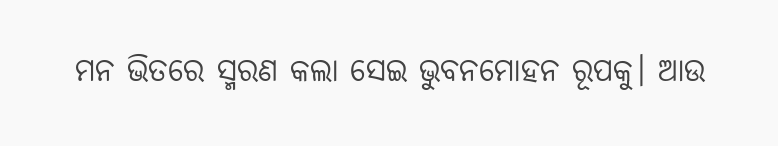ମନ ଭିତରେ ସ୍ମରଣ କଲା ସେଇ ଭୁବନମୋହନ ରୂପକୁ। ଆଉ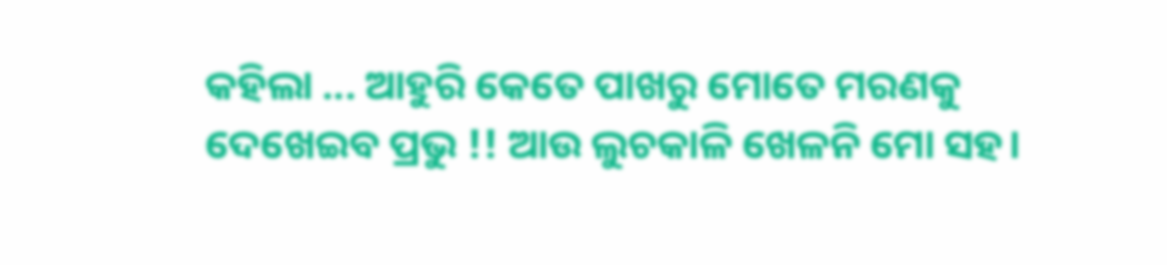କହିଲା ... ଆହୁରି କେତେ ପାଖରୁ ମୋତେ ମରଣକୁ ଦେଖେଇବ ପ୍ରଭୁ !! ଆଉ ଲୁଚକାଳି ଖେଳନି ମୋ ସହ।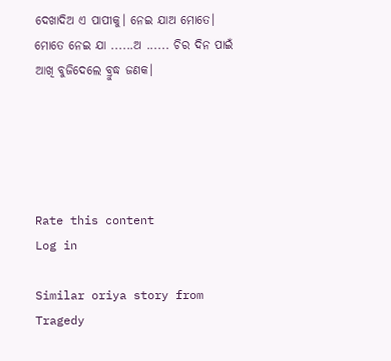ଦେଖାଦିଅ ଏ ପାପୀକୁ। ନେଇ ଯାଅ ମୋତେ। ମୋତେ ନେଇ ଯା ......ଅ ...... ଚିର ଦିନ ପାଇଁ ଆଖି ବୁଜିଦେଲେ ବ୍ରୁଦ୍ଧ ଜଣକ।





Rate this content
Log in

Similar oriya story from Tragedy